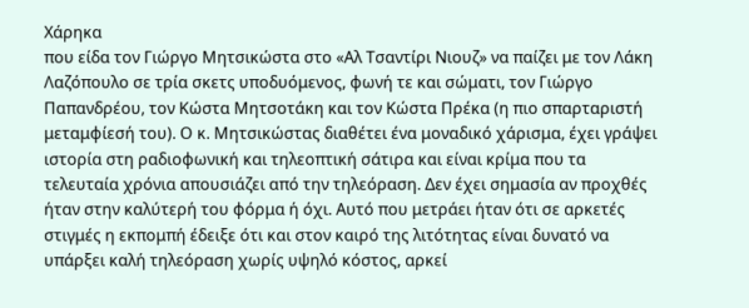Χάρηκα
που είδα τον Γιώργο Μητσικώστα στο «Αλ Τσαντίρι Νιουζ» να παίζει με τον Λάκη
Λαζόπουλο σε τρία σκετς υποδυόμενος, φωνή τε και σώματι, τον Γιώργο
Παπανδρέου, τον Κώστα Μητσοτάκη και τον Κώστα Πρέκα (η πιο σπαρταριστή
μεταμφίεσή του). Ο κ. Μητσικώστας διαθέτει ένα μοναδικό χάρισμα, έχει γράψει
ιστορία στη ραδιοφωνική και τηλεοπτική σάτιρα και είναι κρίμα που τα
τελευταία χρόνια απουσιάζει από την τηλεόραση. Δεν έχει σημασία αν προχθές
ήταν στην καλύτερή του φόρμα ή όχι. Αυτό που μετράει ήταν ότι σε αρκετές
στιγμές η εκπομπή έδειξε ότι και στον καιρό της λιτότητας είναι δυνατό να
υπάρξει καλή τηλεόραση χωρίς υψηλό κόστος, αρκεί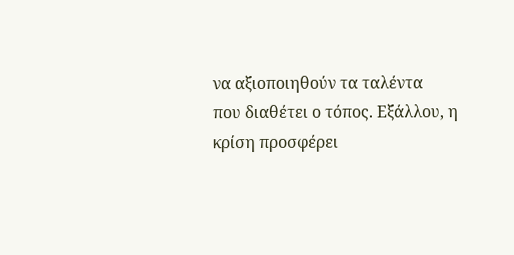να αξιοποιηθούν τα ταλέντα
που διαθέτει ο τόπος. Εξάλλου, η κρίση προσφέρει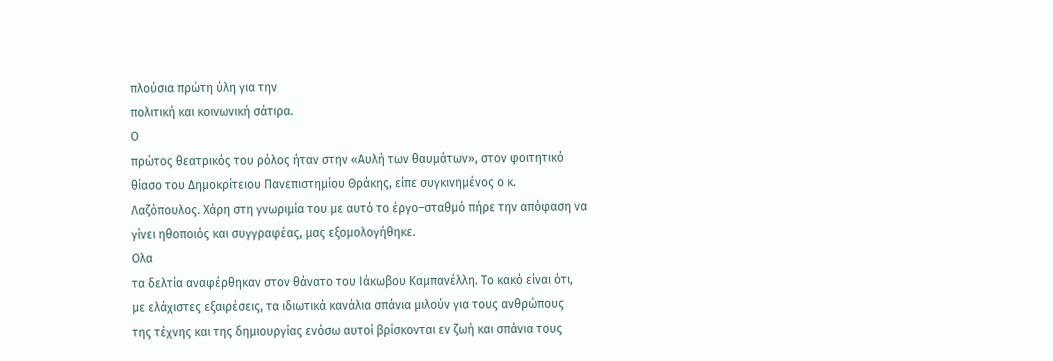πλούσια πρώτη ύλη για την
πολιτική και κοινωνική σάτιρα.
Ο
πρώτος θεατρικός του ρόλος ήταν στην «Αυλή των θαυμάτων», στον φοιτητικό
θίασο του Δημοκρίτειου Πανεπιστημίου Θράκης, είπε συγκινημένος ο κ.
Λαζόπουλος. Χάρη στη γνωριμία του με αυτό το έργο–σταθμό πήρε την απόφαση να
γίνει ηθοποιός και συγγραφέας, μας εξομολογήθηκε.
Ολα
τα δελτία αναφέρθηκαν στον θάνατο του Ιάκωβου Καμπανέλλη. Το κακό είναι ότι,
με ελάχιστες εξαιρέσεις, τα ιδιωτικά κανάλια σπάνια μιλούν για τους ανθρώπους
της τέχνης και της δημιουργίας ενόσω αυτοί βρίσκονται εν ζωή και σπάνια τους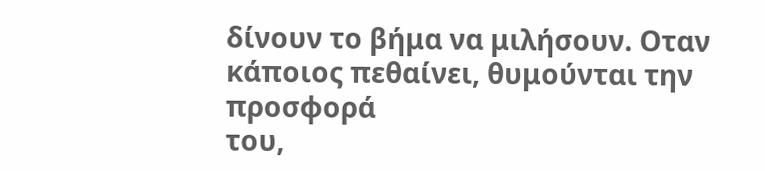δίνουν το βήμα να μιλήσουν. Οταν κάποιος πεθαίνει, θυμούνται την προσφορά
του,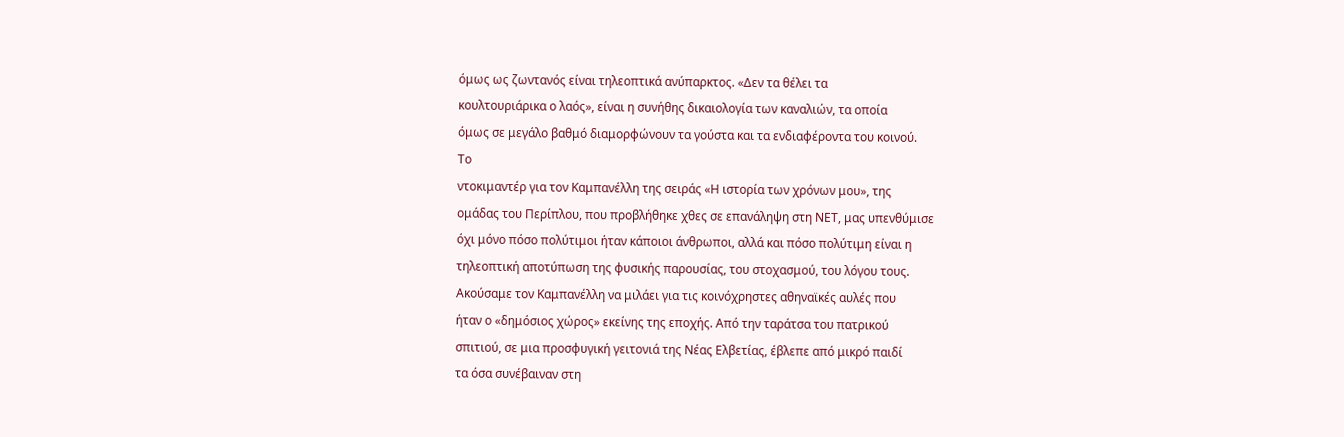όμως ως ζωντανός είναι τηλεοπτικά ανύπαρκτος. «Δεν τα θέλει τα
κουλτουριάρικα ο λαός», είναι η συνήθης δικαιολογία των καναλιών, τα οποία
όμως σε μεγάλο βαθμό διαμορφώνουν τα γούστα και τα ενδιαφέροντα του κοινού.
Το
ντοκιμαντέρ για τον Καμπανέλλη της σειράς «Η ιστορία των χρόνων μου», της
ομάδας του Περίπλου, που προβλήθηκε χθες σε επανάληψη στη ΝΕΤ, μας υπενθύμισε
όχι μόνο πόσο πολύτιμοι ήταν κάποιοι άνθρωποι, αλλά και πόσο πολύτιμη είναι η
τηλεοπτική αποτύπωση της φυσικής παρουσίας, του στοχασμού, του λόγου τους.
Aκούσαμε τον Καμπανέλλη να μιλάει για τις κοινόχρηστες αθηναϊκές αυλές που
ήταν ο «δημόσιος χώρος» εκείνης της εποχής. Από την ταράτσα του πατρικού
σπιτιού, σε μια προσφυγική γειτονιά της Νέας Ελβετίας, έβλεπε από μικρό παιδί
τα όσα συνέβαιναν στη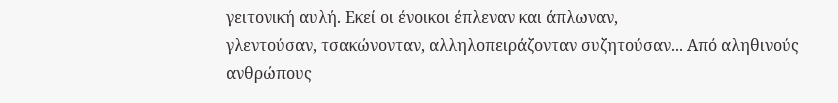γειτονική αυλή. Εκεί οι ένοικοι έπλεναν και άπλωναν,
γλεντούσαν, τσακώνονταν, αλληλοπειράζονταν συζητούσαν... Από αληθινούς
ανθρώπους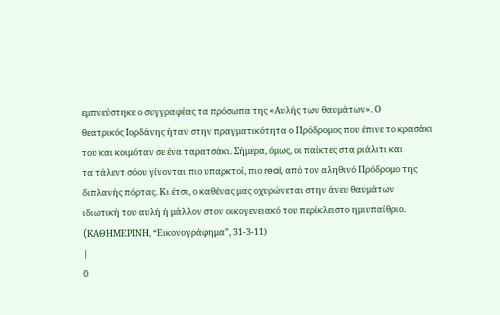εμπνεύστηκε ο συγγραφέας τα πρόσωπα της «Αυλής των θαυμάτων». Ο
θεατρικός Ιορδάνης ήταν στην πραγματικότητα ο Πρόδρομος που έπινε το κρασάκι
του και κοιμόταν σε ένα ταρατσάκι. Σήμερα, όμως, οι παίκτες στα ριάλιτι και
τα τάλεντ σόου γίνονται πιο υπαρκτοί, πιο real, από τον αληθινό Πρόδρομο της
διπλανής πόρτας. Κι έτσι, ο καθένας μας οχυρώνεται στην άνευ θαυμάτων
ιδιωτική του αυλή ή μάλλον στον οικογενειακό του περίκλειστο ημιυπαίθριο.
(KAΘΗΜΕΡΙΝΗ, “Εικονογράφημα”, 31-3-11)
|
0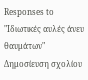Responses to "Ιδιωτικές αυλές άνευ θαυμάτων"
Δημοσίευση σχολίου